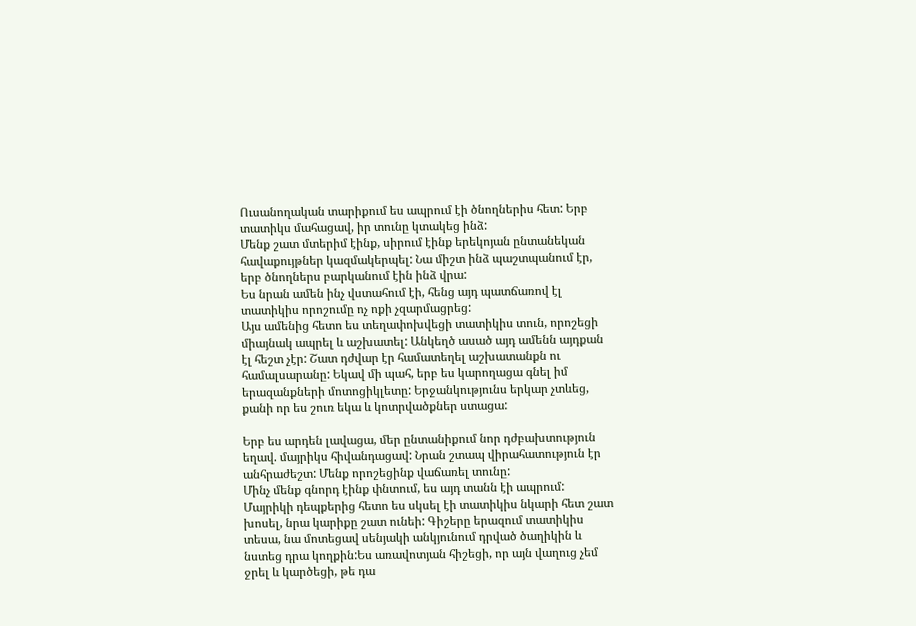Ուսանողական տարիքում ես ապրում էի ծնողներիս հետ: Երբ տատիկս մահացավ, իր տունը կտակեց ինձ:
Մենք շատ մտերիմ էինք, սիրում էինք երեկոյան ընտանեկան հավաքույթներ կազմակերպել: Նա միշտ ինձ պաշտպանում էր, երբ ծնողներս բարկանում էին ինձ վրա:
Ես նրան ամեն ինչ վստահում էի, հենց այդ պատճառով էլ տատիկիս որոշումը ոչ ոքի չզարմացրեց:
Այս ամենից հետո ես տեղափոխվեցի տատիկիս տուն, որոշեցի միայնակ ապրել և աշխատել: Անկեղծ ասած այդ ամենն այդքան էլ հեշտ չէր: Շատ դժվար էր համատեղել աշխատանքն ու համալսարանը: Եկավ մի պահ, երբ ես կարողացա գնել իմ երազանքների մոտոցիկլետը: Երջանկությունս երկար չտևեց, քանի որ ես շուռ եկա և կոտրվածքներ ստացա:

Երբ ես արդեն լավացա, մեր ընտանիքում նոր դժբախտություն եղավ. մայրիկս հիվանդացավ: Նրան շտապ վիրահատություն էր անհրաժեշտ: Մենք որոշեցինք վաճառել տունը:
Մինչ մենք գնորդ էինք փնտում, ես այդ տանն էի ապրում: Մայրիկի դեպքերից հետո ես սկսել էի տատիկիս նկարի հետ շատ խոսել, նրա կարիքը շատ ունեի: Գիշերը երազում տատիկիս տեսա, նա մոտեցավ սենյակի անկյունում դրված ծաղիկին և նստեց դրա կողքին:Ես առավոտյան հիշեցի, որ այն վաղուց չեմ ջրել և կարծեցի, թե դա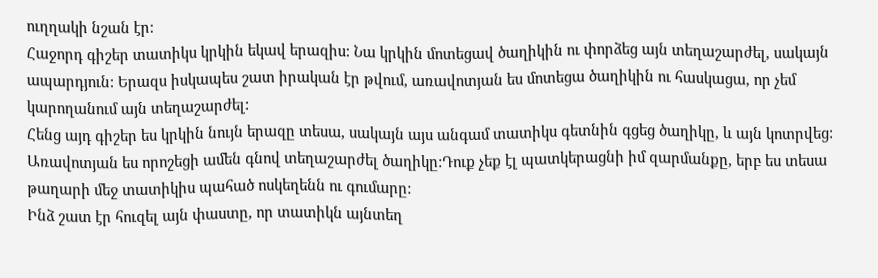ուղղակի նշան էր:
Հաջորդ գիշեր տատիկս կրկին եկավ երազիս: Նա կրկին մոտեցավ ծաղիկին ու փորձեց այն տեղաշարժել, սակայն ապարդյուն: Երազս իսկապես շատ իրական էր թվում, առավոտյան ես մոտեցա ծաղիկին ու հասկացա, որ չեմ կարողանում այն տեղաշարժել:
Հենց այդ գիշեր ես կրկին նույն երազը տեսա, սակայն այս անգամ տատիկս գետնին գցեց ծաղիկը, և այն կոտրվեց: Առավոտյան ես որոշեցի ամեն գնով տեղաշարժել ծաղիկը:Դուք չեք էլ պատկերացնի իմ զարմանքը, երբ ես տեսա թաղարի մեջ տատիկիս պահած ոսկեղենն ու գումարը:
Ինձ շատ էր հուզել այն փաստը, որ տատիկն այնտեղ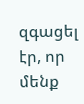զգացել էր, որ մենք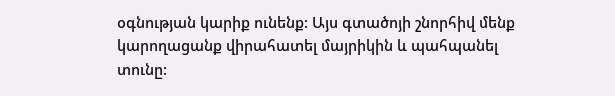օգնության կարիք ունենք: Այս գտածոյի շնորհիվ մենք կարողացանք վիրահատել մայրիկին և պահպանել տունը: